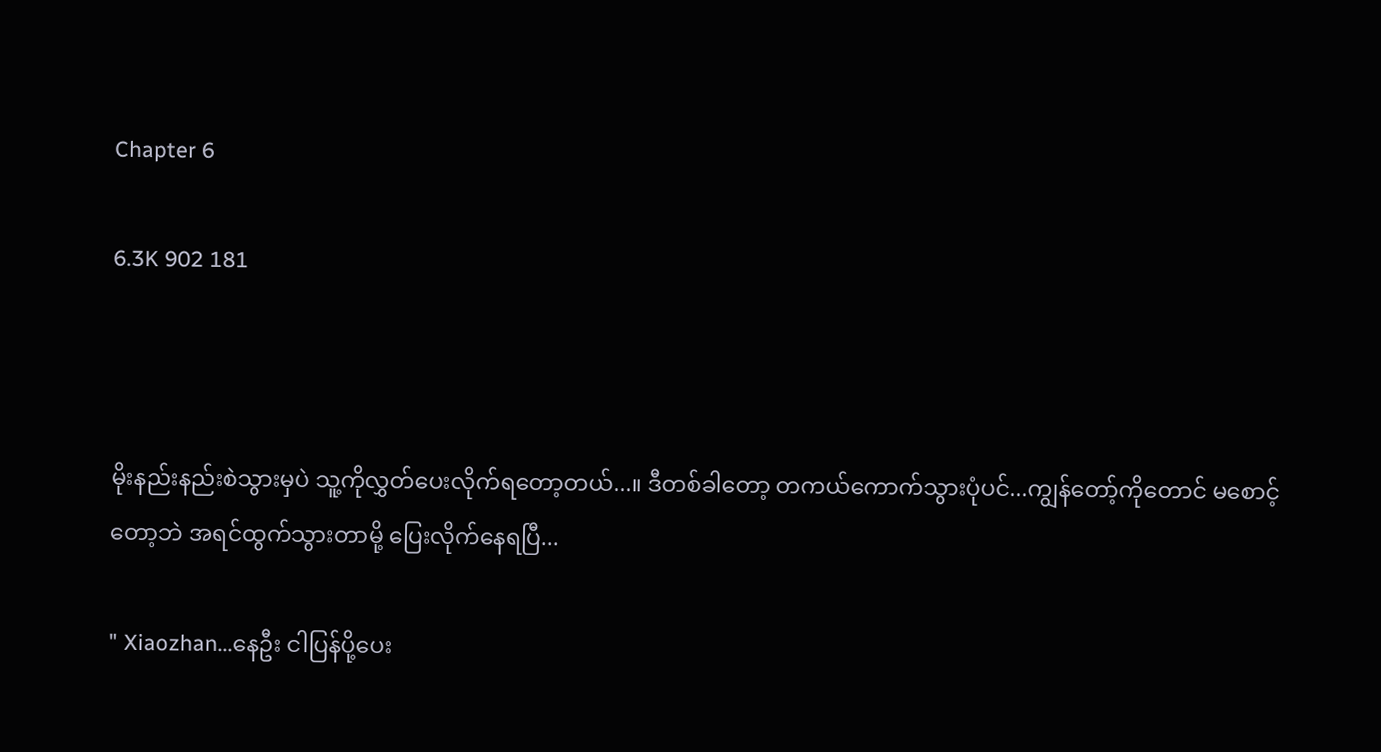Chapter 6

6.3K 902 181



မိုးနည်းနည်းစဲသွားမှပဲ သူ့ကိုလွှတ်ပေးလိုက်ရတော့တယ်...။ ဒီတစ်ခါတော့ တကယ်ကောက်သွားပုံပင်...ကျွန်တော့်ကိုတောင် မစောင့်တော့ဘဲ အရင်ထွက်သွားတာမို့ ပြေးလိုက်‌နေရပြီ...

" Xiaozhan...နေဦး ငါပြန်ပို့ပေး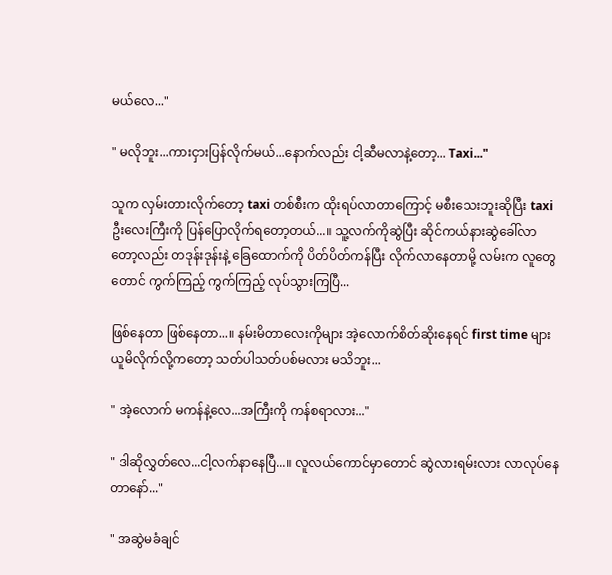မယ်‌လေ..."

" မလိုဘူး...ကားငှားပြန်လိုက်မယ်...နောက်လည်း ငါ့ဆီမလာနဲ့တော့... Taxi..."

သူက လှမ်းတားလိုက်တော့ taxi တစ်စီးက ထိုးရပ်လာတာကြောင့် မစီးသေးဘူးဆိုပြီး taxi ဦးလေးကြီးကို ပြန်ပြောလိုက်ရတော့တယ်...။ သူ့လက်ကိုဆွဲပြီး ဆိုင်ကယ်နားဆွဲခေါ်လာတော့လည်း တဒုန်းဒုန်းနဲ့ ခြေထောက်ကို ပိတ်ပိတ်ကန်ပြီး လိုက်လာနေတာမို့ လမ်းက လူတွေတောင် ကွက်ကြည့် ကွက်ကြည့် လုပ်သွားကြပြီ...

ဖြစ်နေတာ ဖြစ်နေတာ...။ နမ်းမိတာလေးကိုများ အဲ့လောက်စိတ်ဆိုး‌နေရင် first time များယူမိလိုက်လို့ကတော့ သတ်ပါသတ်ပစ်မလား မသိဘူး...

" အဲ့လောက် မကန်နဲ့လေ...အကြီးကို ကန်စရာလား..."

" ဒါဆိုလွှတ်လေ...ငါ့လက်နာနေပြီ...။ လူလယ်ကောင်မှာတောင် ဆွဲလားရမ်းလား လာလုပ်နေတာနော်..."

" အဆွဲမခံချင်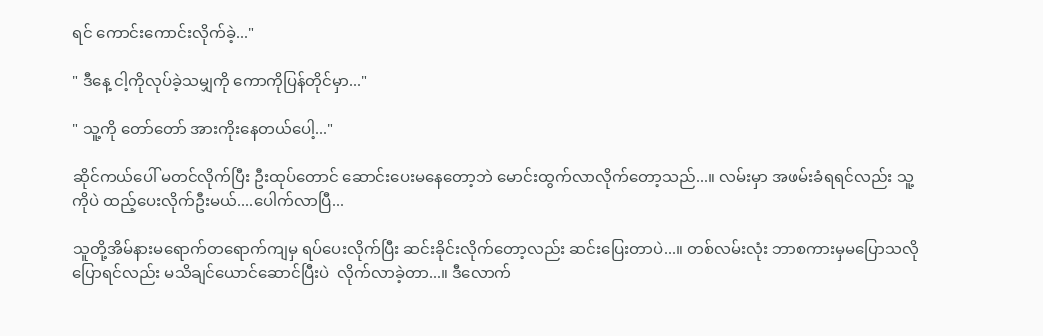ရင် ကောင်းကောင်းလိုက်ခဲ့..."

" ဒီနေ့ ငါ့ကိုလုပ်ခဲ့သမျှကို ကောကိုပြန်တိုင်မှာ..."

" သူ့ကို တော်တော် အားကိုးနေတယ်ပေါ့..."

ဆိုင်ကယ်ပေါ် မတင်လိုက်ပြီး ဦးထုပ်တောင် ‌ဆောင်းပေးမနေတော့ဘဲ မောင်းထွက်လာလိုက်တော့သည်...။ လမ်းမှာ အဖမ်းခံရရင်လည်း သူ့ကိုပဲ ထည့်ပေးလိုက်ဦးမယ်....ပေါက်လာပြီ...

သူတို့အိမ်နားမရောက်တရောက်ကျမှ ရပ်ပေးလိုက်ပြီး ဆင်းခိုင်းလိုက်တော့လည်း ဆင်းပြေးတာပဲ...။ တစ်လမ်းလုံး ဘာစကားမှမပြောသလို ပြောရင်လည်း မသိချင်ယောင်ဆောင်ပြီးပဲ  လိုက်လာခဲ့တာ...။ ဒီလောက်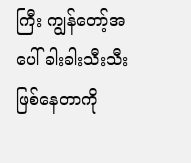ကြီး ကျွန်တော့်အပေါ် ခါးခါးသီးသီးဖြစ်နေတာကို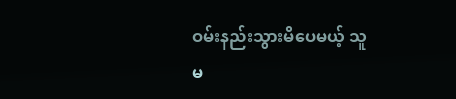ဝမ်းနည်းသွားမိပေမယ့် သူ မ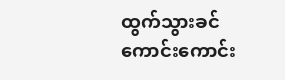ထွက်သွားခင် ကောင်းကောင်း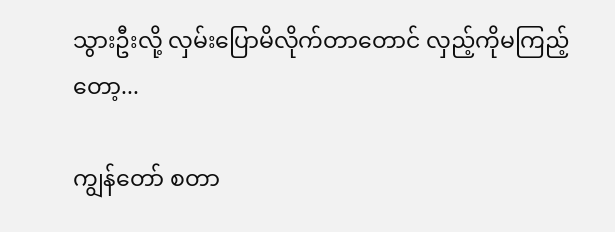သွားဦးလို့ လှမ်းပြောမိလိုက်တာတောင် လှည့်ကိုမကြည့်တော့...

ကျွန်တော် စတာ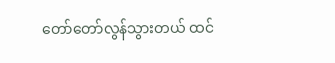တော်တော်လွန်သွားတယ် ထင်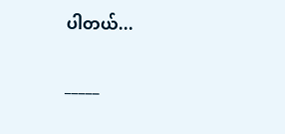ပါတယ်...

_____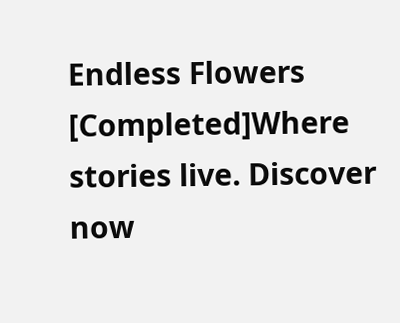Endless Flowers [Completed]Where stories live. Discover now